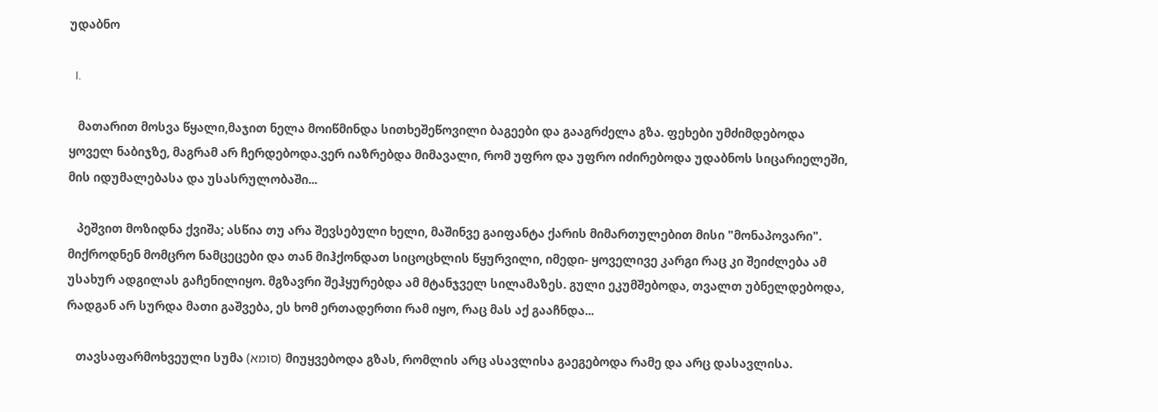უდაბნო

  I.

   მათარით მოსვა წყალი,მაჯით ნელა მოიწმინდა სითხეშეწოვილი ბაგეები და გააგრძელა გზა. ფეხები უმძიმდებოდა ყოველ ნაბიჯზე, მაგრამ არ ჩერდებოდა.ვერ იაზრებდა მიმავალი, რომ უფრო და უფრო იძირებოდა უდაბნოს სიცარიელეში, მის იდუმალებასა და უსასრულობაში...

   პეშვით მოზიდნა ქვიშა; ასწია თუ არა შევსებული ხელი, მაშინვე გაიფანტა ქარის მიმართულებით მისი "მონაპოვარი". მიქროდნენ მომცრო ნამცეცები და თან მიჰქონდათ სიცოცხლის წყურვილი, იმედი- ყოველივე კარგი რაც კი შეიძლება ამ უსახურ ადგილას გაჩენილიყო. მგზავრი შეჰყურებდა ამ მტანჯველ სილამაზეს. გული ეკუმშებოდა, თვალთ უბნელდებოდა, რადგან არ სურდა მათი გაშვება, ეს ხომ ერთადერთი რამ იყო, რაც მას აქ გააჩნდა...

   თავსაფარმოხვეული სუმა (סומא) მიუყვებოდა გზას, რომლის არც ასავლისა გაეგებოდა რამე და არც დასავლისა.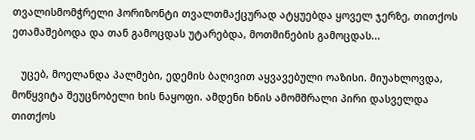თვალისმომჭრელი ჰორიზონტი თვალთმაქცურად ატყუებდა ყოველ ჯერზე, თითქოს ეთამაშებოდა და თან გამოცდას უტარებდა, მოთმინების გამოცდას...

   უცებ, მოელანდა პალმები, ედემის ბაღივით აყვავებული ოაზისი. მიუახლოვდა, მოწყვიტა შეუცნობელი ხის ნაყოფი. ამდენი ხნის ამომშრალი პირი დასველდა თითქოს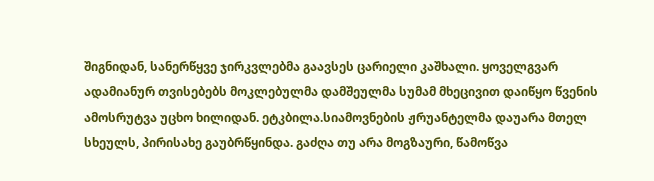შიგნიდან, სანერწყვე ჯირკვლებმა გაავსეს ცარიელი კაშხალი. ყოველგვარ ადამიანურ თვისებებს მოკლებულმა დამშეულმა სუმამ მხეცივით დაიწყო წვენის ამოსრუტვა უცხო ხილიდან. ეტკბილა.სიამოვნების ჟრუანტელმა დაუარა მთელ სხეულს, პირისახე გაუბრწყინდა. გაძღა თუ არა მოგზაური, წამოწვა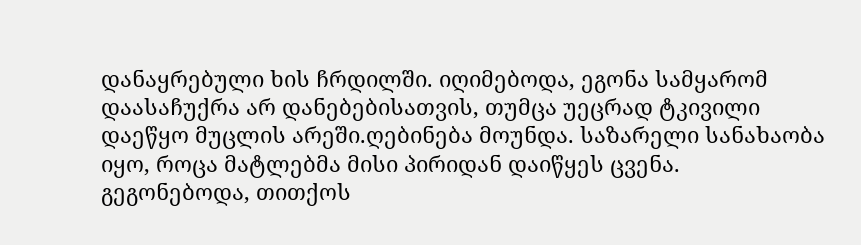დანაყრებული ხის ჩრდილში. იღიმებოდა, ეგონა სამყარომ დაასაჩუქრა არ დანებებისათვის, თუმცა უეცრად ტკივილი დაეწყო მუცლის არეში.ღებინება მოუნდა. საზარელი სანახაობა იყო, როცა მატლებმა მისი პირიდან დაიწყეს ცვენა. გეგონებოდა, თითქოს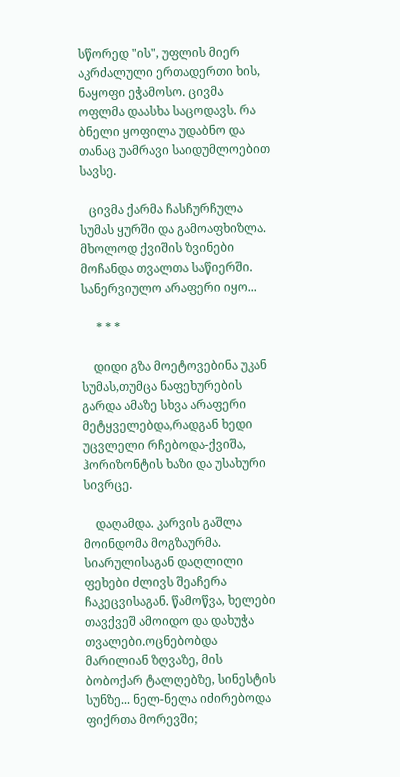სწორედ "ის", უფლის მიერ აკრძალული ერთადერთი ხის, ნაყოფი ეჭამოსო. ცივმა ოფლმა დაასხა საცოდავს. რა ბნელი ყოფილა უდაბნო და თანაც უამრავი საიდუმლოებით სავსე.

   ცივმა ქარმა ჩასჩურჩულა სუმას ყურში და გამოაფხიზლა. მხოლოდ ქვიშის ზვინები მოჩანდა თვალთა საწიერში. სანერვიულო არაფერი იყო...

     * * *

    დიდი გზა მოეტოვებინა უკან სუმას,თუმცა ნაფეხურების გარდა ამაზე სხვა არაფერი მეტყველებდა,რადგან ხედი უცვლელი რჩებოდა-ქვიშა, ჰორიზონტის ხაზი და უსახური სივრცე.

    დაღამდა. კარვის გაშლა მოინდომა მოგზაურმა. სიარულისაგან დაღლილი ფეხები ძლივს შეაჩერა ჩაკეცვისაგან. წამოწვა, ხელები თავქვეშ ამოიდო და დახუჭა თვალები.ოცნებობდა მარილიან ზღვაზე, მის ბობოქარ ტალღებზე, სინესტის სუნზე... ნელ-ნელა იძირებოდა ფიქრთა მორევში;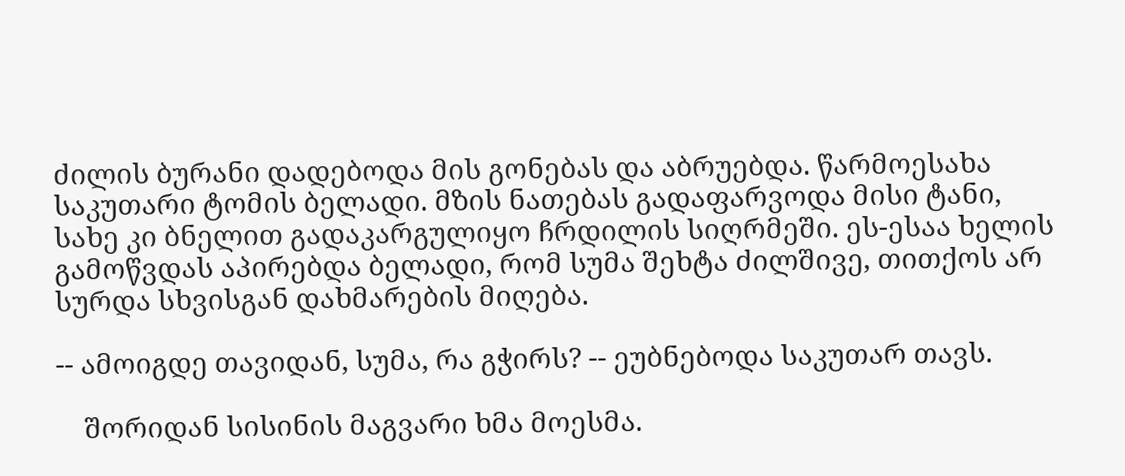ძილის ბურანი დადებოდა მის გონებას და აბრუებდა. წარმოესახა საკუთარი ტომის ბელადი. მზის ნათებას გადაფარვოდა მისი ტანი, სახე კი ბნელით გადაკარგულიყო ჩრდილის სიღრმეში. ეს-ესაა ხელის გამოწვდას აპირებდა ბელადი, რომ სუმა შეხტა ძილშივე, თითქოს არ სურდა სხვისგან დახმარების მიღება.

-- ამოიგდე თავიდან, სუმა, რა გჭირს? -- ეუბნებოდა საკუთარ თავს.

    შორიდან სისინის მაგვარი ხმა მოესმა.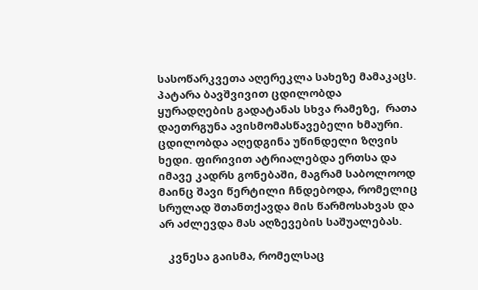სასოწარკვეთა აღერეკლა სახეზე მამაკაცს. პატარა ბავშვივით ცდილობდა ყურადღების გადატანას სხვა რამეზე,  რათა დაეთრგუნა ავისმომასწავებელი ხმაური. ცდილობდა აღედგინა უწინდელი ზღვის ხედი. ფირივით ატრიალებდა ერთსა და იმავე კადრს გონებაში, მაგრამ საბოლოოდ მაინც შავი წერტილი ჩნდებოდა, რომელიც სრულად შთანთქავდა მის წარმოსახვას და არ აძლევდა მას აღზევების საშუალებას.

   კვნესა გაისმა, რომელსაც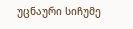უცნაური სიჩუმე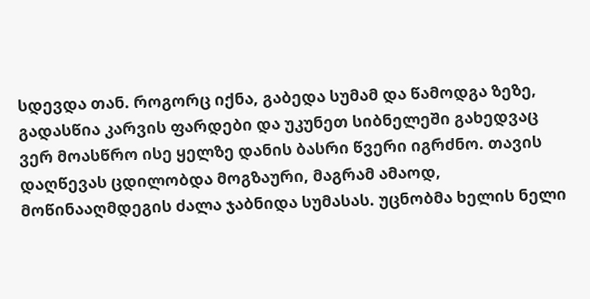სდევდა თან. როგორც იქნა, გაბედა სუმამ და წამოდგა ზეზე, გადასწია კარვის ფარდები და უკუნეთ სიბნელეში გახედვაც ვერ მოასწრო ისე ყელზე დანის ბასრი წვერი იგრძნო. თავის დაღწევას ცდილობდა მოგზაური, მაგრამ ამაოდ, მოწინააღმდეგის ძალა ჯაბნიდა სუმასას. უცნობმა ხელის ნელი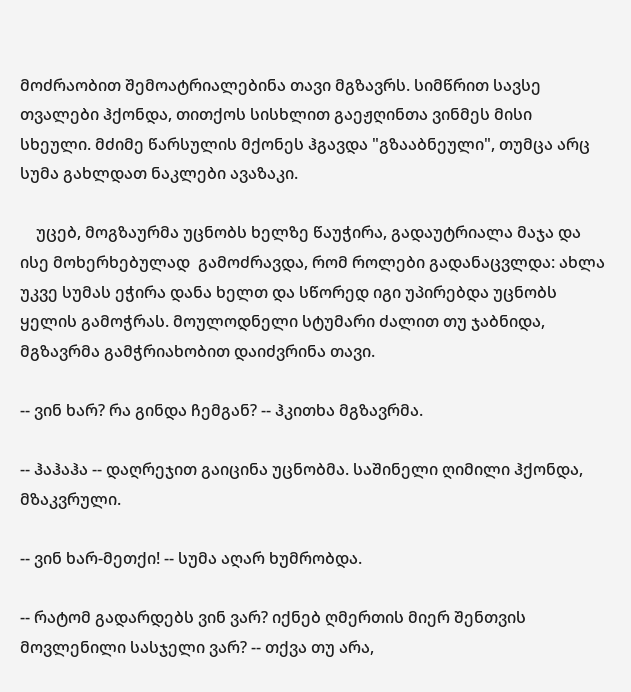მოძრაობით შემოატრიალებინა თავი მგზავრს. სიმწრით სავსე თვალები ჰქონდა, თითქოს სისხლით გაეჟღინთა ვინმეს მისი სხეული. მძიმე წარსულის მქონეს ჰგავდა "გზააბნეული", თუმცა არც სუმა გახლდათ ნაკლები ავაზაკი.

    უცებ, მოგზაურმა უცნობს ხელზე წაუჭირა, გადაუტრიალა მაჯა და ისე მოხერხებულად  გამოძრავდა, რომ როლები გადანაცვლდა: ახლა უკვე სუმას ეჭირა დანა ხელთ და სწორედ იგი უპირებდა უცნობს ყელის გამოჭრას. მოულოდნელი სტუმარი ძალით თუ ჯაბნიდა, მგზავრმა გამჭრიახობით დაიძვრინა თავი.

-- ვინ ხარ? რა გინდა ჩემგან? -- ჰკითხა მგზავრმა.

-- ჰაჰაჰა -- დაღრეჯით გაიცინა უცნობმა. საშინელი ღიმილი ჰქონდა, მზაკვრული.

-- ვინ ხარ-მეთქი! -- სუმა აღარ ხუმრობდა.

-- რატომ გადარდებს ვინ ვარ? იქნებ ღმერთის მიერ შენთვის მოვლენილი სასჯელი ვარ? -- თქვა თუ არა,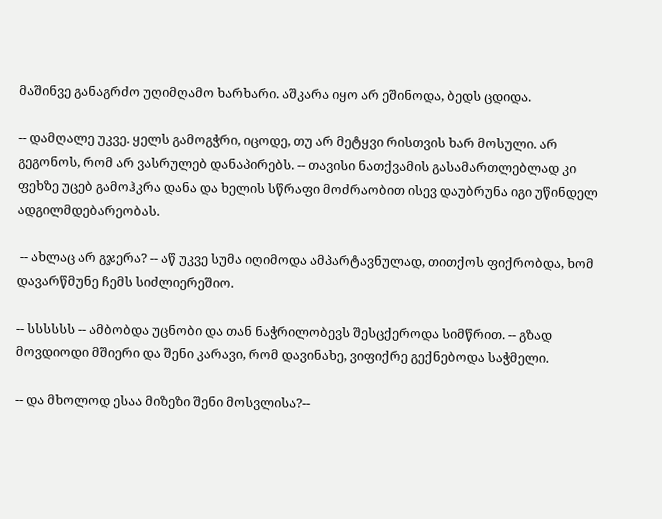მაშინვე განაგრძო უღიმღამო ხარხარი. აშკარა იყო არ ეშინოდა, ბედს ცდიდა.

-- დამღალე უკვე. ყელს გამოგჭრი, იცოდე, თუ არ მეტყვი რისთვის ხარ მოსული. არ გეგონოს, რომ არ ვასრულებ დანაპირებს. -- თავისი ნათქვამის გასამართლებლად კი ფეხზე უცებ გამოჰკრა დანა და ხელის სწრაფი მოძრაობით ისევ დაუბრუნა იგი უწინდელ ადგილმდებარეობას.

 -- ახლაც არ გჯერა? -- აწ უკვე სუმა იღიმოდა ამპარტავნულად, თითქოს ფიქრობდა, ხომ დავარწმუნე ჩემს სიძლიერეშიო.

-- სსსსსს -- ამბობდა უცნობი და თან ნაჭრილობევს შესცქეროდა სიმწრით. -- გზად მოვდიოდი მშიერი და შენი კარავი, რომ დავინახე, ვიფიქრე გექნებოდა საჭმელი.

-- და მხოლოდ ესაა მიზეზი შენი მოსვლისა?--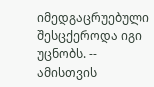იმედგაცრუებული შესცქეროდა იგი უცნობს. -- ამისთვის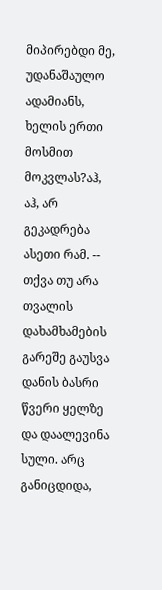მიპირებდი მე, უდანაშაულო ადამიანს, ხელის ერთი მოსმით  მოკვლას?აჰ, აჰ, არ გეკადრება ასეთი რამ. -- თქვა თუ არა თვალის დახამხამების გარეშე გაუსვა დანის ბასრი წვერი ყელზე და დაალევინა სული. არც განიცდიდა,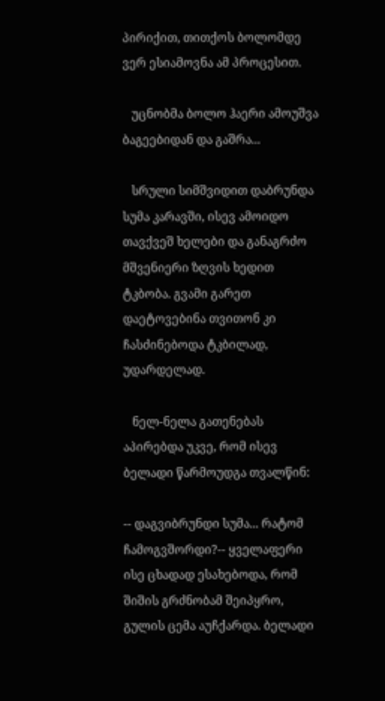პირიქით, თითქოს ბოლომდე ვერ ესიამოვნა ამ პროცესით.

   უცნობმა ბოლო ჰაერი ამოუშვა ბაგეებიდან და გაშრა...

   სრული სიმშვიდით დაბრუნდა სუმა კარავში, ისევ ამოიდო თავქვეშ ხელები და განაგრძო მშვენიერი ზღვის ხედით ტკბობა. გვამი გარეთ დაეტოვებინა თვითონ კი ჩასძინებოდა ტკბილად, უდარდელად.

   ნელ-ნელა გათენებას აპირებდა უკვე, რომ ისევ ბელადი წარმოუდგა თვალწინ:

-- დაგვიბრუნდი სუმა... რატომ ჩამოგვშორდი?-- ყველაფერი ისე ცხადად ესახებოდა, რომ შიშის გრძნობამ შეიპყრო, გულის ცემა აუჩქარდა. ბელადი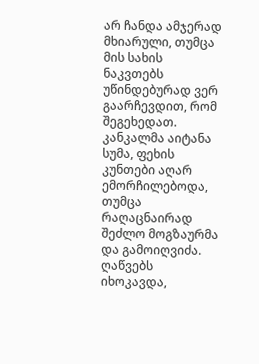არ ჩანდა ამჯერად მხიარული, თუმცა მის სახის ნაკვთებს უწინდებურად ვერ გაარჩევდით, რომ შეგეხედათ. კანკალმა აიტანა სუმა, ფეხის კუნთები აღარ ემორჩილებოდა, თუმცა რაღაცნაირად შეძლო მოგზაურმა და გამოიღვიძა. ღაწვებს იხოკავდა,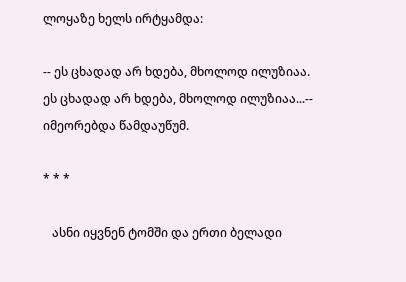ლოყაზე ხელს ირტყამდა:

-- ეს ცხადად არ ხდება, მხოლოდ ილუზიაა. ეს ცხადად არ ხდება, მხოლოდ ილუზიაა...-- იმეორებდა წამდაუწუმ.

* * *

   ასნი იყვნენ ტომში და ერთი ბელადი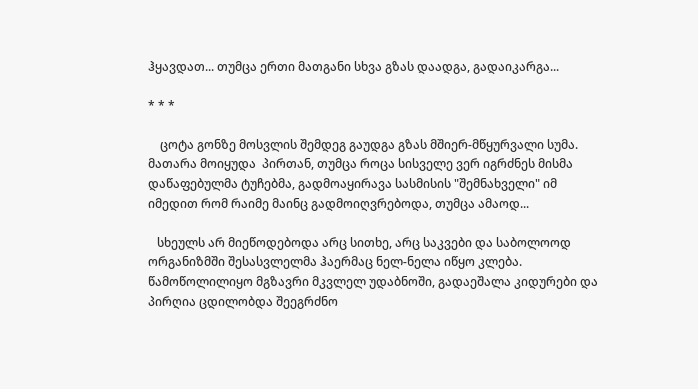ჰყავდათ... თუმცა ერთი მათგანი სხვა გზას დაადგა, გადაიკარგა...

* * *

    ცოტა გონზე მოსვლის შემდეგ გაუდგა გზას მშიერ-მწყურვალი სუმა. მათარა მოიყუდა  პირთან, თუმცა როცა სისველე ვერ იგრძნეს მისმა დაწაფებულმა ტუჩებმა, გადმოაყირავა სასმისის "შემნახველი" იმ იმედით რომ რაიმე მაინც გადმოიღვრებოდა, თუმცა ამაოდ...

   სხეულს არ მიეწოდებოდა არც სითხე, არც საკვები და საბოლოოდ ორგანიზმში შესასვლელმა ჰაერმაც ნელ-ნელა იწყო კლება. წამოწოლილიყო მგზავრი მკვლელ უდაბნოში, გადაეშალა კიდურები და პირღია ცდილობდა შეეგრძნო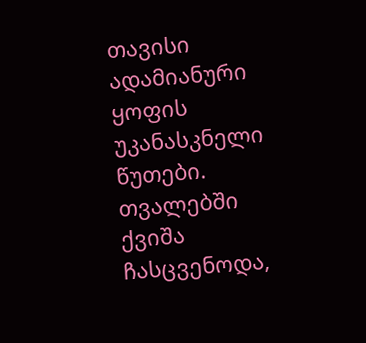თავისი ადამიანური ყოფის უკანასკნელი წუთები. თვალებში ქვიშა ჩასცვენოდა,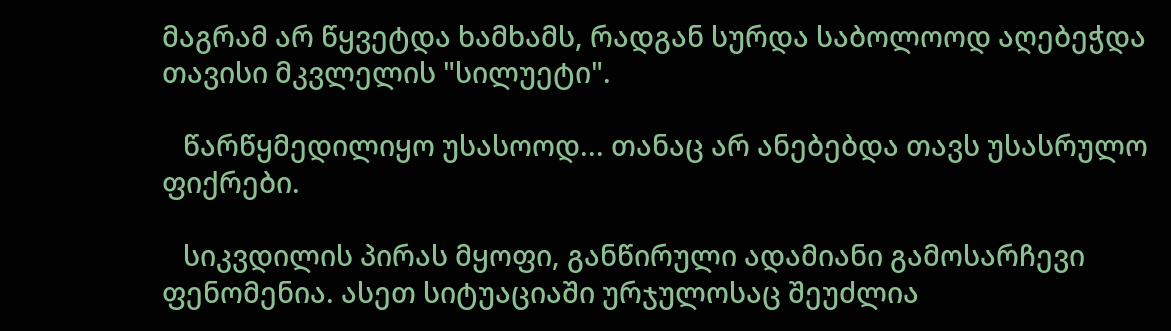მაგრამ არ წყვეტდა ხამხამს, რადგან სურდა საბოლოოდ აღებეჭდა თავისი მკვლელის "სილუეტი".

   წარწყმედილიყო უსასოოდ... თანაც არ ანებებდა თავს უსასრულო ფიქრები.

   სიკვდილის პირას მყოფი, განწირული ადამიანი გამოსარჩევი ფენომენია. ასეთ სიტუაციაში ურჯულოსაც შეუძლია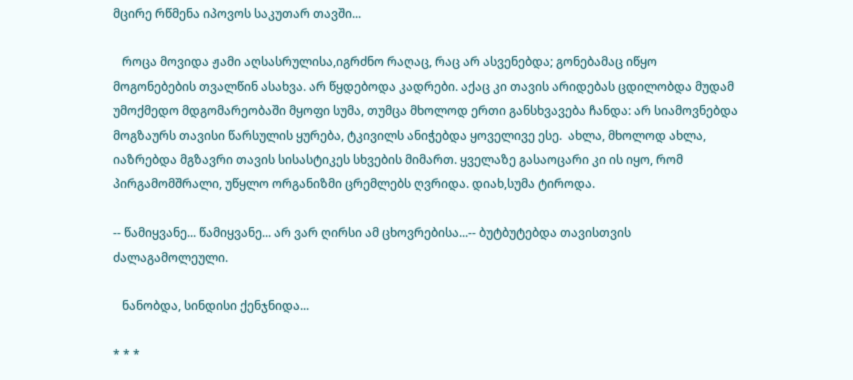მცირე რწმენა იპოვოს საკუთარ თავში...

   როცა მოვიდა ჟამი აღსასრულისა,იგრძნო რაღაც, რაც არ ასვენებდა; გონებამაც იწყო მოგონებების თვალწინ ასახვა. არ წყდებოდა კადრები. აქაც კი თავის არიდებას ცდილობდა მუდამ უმოქმედო მდგომარეობაში მყოფი სუმა, თუმცა მხოლოდ ერთი განსხვავება ჩანდა: არ სიამოვნებდა მოგზაურს თავისი წარსულის ყურება, ტკივილს ანიჭებდა ყოველივე ესე.  ახლა, მხოლოდ ახლა, იაზრებდა მგზავრი თავის სისასტიკეს სხვების მიმართ. ყველაზე გასაოცარი კი ის იყო, რომ პირგამომშრალი, უწყლო ორგანიზმი ცრემლებს ღვრიდა. დიახ,სუმა ტიროდა.

-- წამიყვანე... წამიყვანე... არ ვარ ღირსი ამ ცხოვრებისა...-- ბუტბუტებდა თავისთვის ძალაგამოლეული.

   ნანობდა, სინდისი ქენჯნიდა...

* * *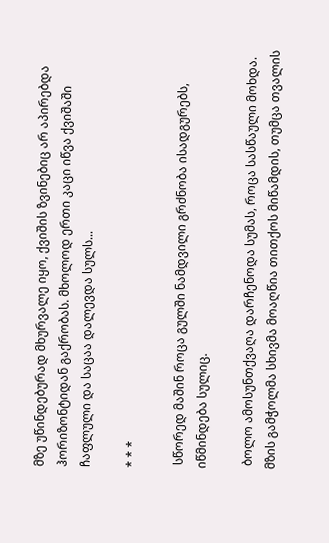მზე უწინდებურად მხურვალე იყო, ქვიშის ზვინებიც არ აპირებდა ჰორიზონტიდან გაქრობას. მხოლოდ ერთი კაცი იწვა ქვიშაში ჩაფლული და საცაა დალევდა სულს...

* * *

 სწორედ მაშინ როცა გულში ნამდვილი გრძნობა ისადგურებს, იწმინდება სულიც.

 ბოლო ამოსუნთქვაღა დარჩენოდა სუმას, როცა სასწაული მოხდა. მზის გამჭოლმა სხივმა მოაღწია თითქოს მიწამდის, თუმცა თვალის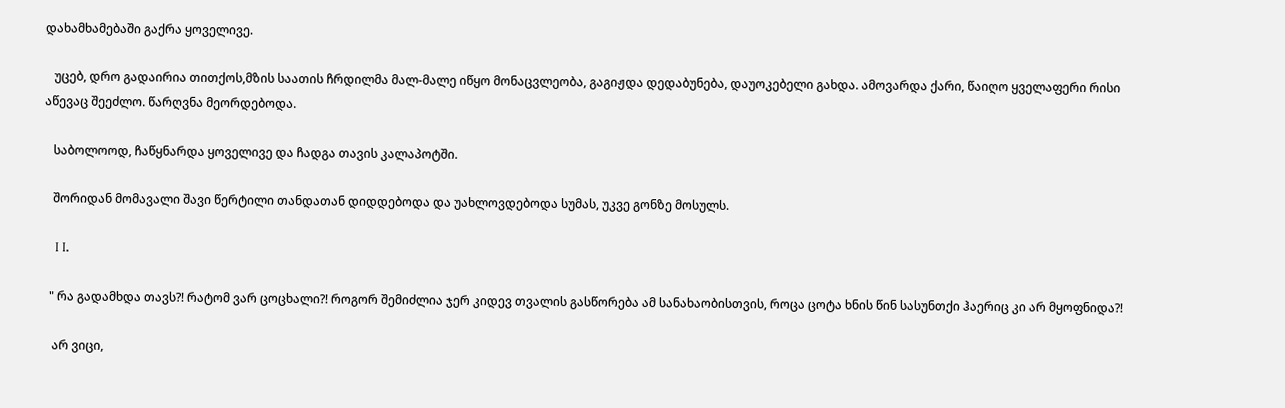დახამხამებაში გაქრა ყოველივე.

   უცებ, დრო გადაირია თითქოს,მზის საათის ჩრდილმა მალ-მალე იწყო მონაცვლეობა, გაგიჟდა დედაბუნება, დაუოკებელი გახდა. ამოვარდა ქარი, წაიღო ყველაფერი რისი აწევაც შეეძლო. წარღვნა მეორდებოდა.

   საბოლოოდ, ჩაწყნარდა ყოველივე და ჩადგა თავის კალაპოტში.

   შორიდან მომავალი შავი წერტილი თანდათან დიდდებოდა და უახლოვდებოდა სუმას, უკვე გონზე მოსულს.

   I I.

  " რა გადამხდა თავს?! რატომ ვარ ცოცხალი?! როგორ შემიძლია ჯერ კიდევ თვალის გასწორება ამ სანახაობისთვის, როცა ცოტა ხნის წინ სასუნთქი ჰაერიც კი არ მყოფნიდა?!

   არ ვიცი,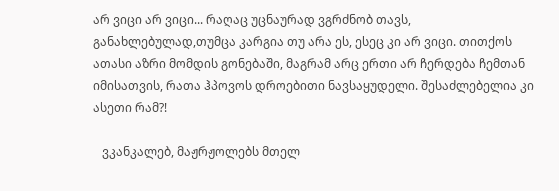არ ვიცი არ ვიცი... რაღაც უცნაურად ვგრძნობ თავს, განახლებულად,თუმცა კარგია თუ არა ეს, ესეც კი არ ვიცი. თითქოს ათასი აზრი მომდის გონებაში, მაგრამ არც ერთი არ ჩერდება ჩემთან იმისათვის, რათა ჰპოვოს დროებითი ნავსაყუდელი. შესაძლებელია კი ასეთი რამ?!

   ვკანკალებ, მაჟრჟოლებს მთელ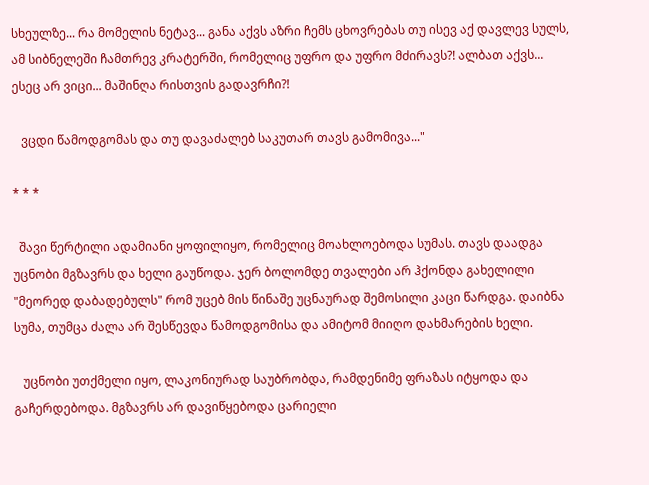სხეულზე... რა მომელის ნეტავ... განა აქვს აზრი ჩემს ცხოვრებას თუ ისევ აქ დავლევ სულს, ამ სიბნელეში ჩამთრევ კრატერში, რომელიც უფრო და უფრო მძირავს?! ალბათ აქვს... ესეც არ ვიცი... მაშინღა რისთვის გადავრჩი?!

   ვცდი წამოდგომას და თუ დავაძალებ საკუთარ თავს გამომივა..."

* * *

  შავი წერტილი ადამიანი ყოფილიყო, რომელიც მოახლოებოდა სუმას. თავს დაადგა უცნობი მგზავრს და ხელი გაუწოდა. ჯერ ბოლომდე თვალები არ ჰქონდა გახელილი "მეორედ დაბადებულს" რომ უცებ მის წინაშე უცნაურად შემოსილი კაცი წარდგა. დაიბნა სუმა, თუმცა ძალა არ შესწევდა წამოდგომისა და ამიტომ მიიღო დახმარების ხელი.

   უცნობი უთქმელი იყო, ლაკონიურად საუბრობდა, რამდენიმე ფრაზას იტყოდა და გაჩერდებოდა. მგზავრს არ დავიწყებოდა ცარიელი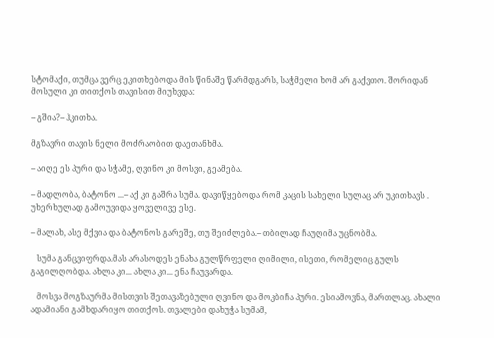სტომაქი, თუმცა ვერც ეკითხებოდა მის წინაშე წარმდგარს, საჭმელი ხომ არ გაქვთო. შორიდან მოსული კი თითქოს თავისით მიუხვდა:

-- გშია?-- ჰკითხა.

მგზავრი თავის ნელი მოძრაობით დაეთანხმა.

-- აიღე ეს პური და სჭამე, ღვინო კი მოსვი, გეამება.

-- მადლობა, ბატონო ...-- აქ კი გაშრა სუმა. დავიწყებოდა რომ კაცის სახელი სულაც არ უკითხავს . უხერხულად გამოუვიდა ყოველივე ესე.

-- მალახ, ასე მქვია და ბატონოს გარეშე, თუ შეიძლება.-- თბილად ჩაუღიმა უცნობმა.

   სუმა განცვიფრდა.მას არასოდეს ენახა გულწრფელი ღიმილი, ისეთი, რომელიც გულს გაგილღობდა. ახლა კი... ახლა კი... ენა ჩაუვარდა.

   მოსვა მოგზაურმა მისთვის შეთავაზებული ღვინო და მოკბიჩა პური. ესიამოვნა, მართლაც. ახალი ადამიანი გამხდარიყო თითქოს. თვალები დახუჭა სუმამ,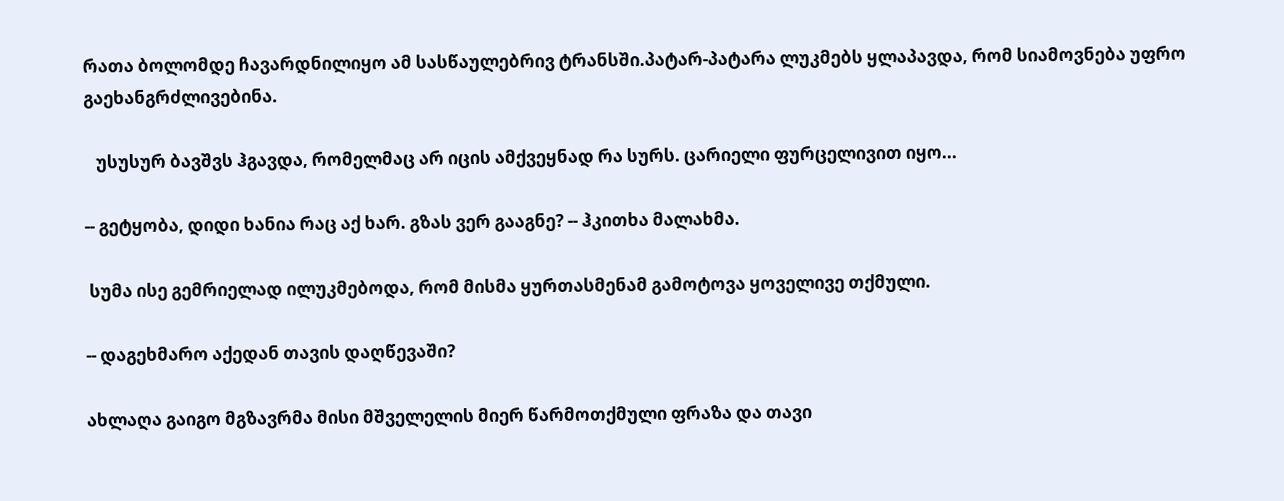რათა ბოლომდე ჩავარდნილიყო ამ სასწაულებრივ ტრანსში.პატარ-პატარა ლუკმებს ყლაპავდა, რომ სიამოვნება უფრო გაეხანგრძლივებინა.

   უსუსურ ბავშვს ჰგავდა, რომელმაც არ იცის ამქვეყნად რა სურს. ცარიელი ფურცელივით იყო...

-- გეტყობა, დიდი ხანია რაც აქ ხარ. გზას ვერ გააგნე? -- ჰკითხა მალახმა.

 სუმა ისე გემრიელად ილუკმებოდა, რომ მისმა ყურთასმენამ გამოტოვა ყოველივე თქმული.

-- დაგეხმარო აქედან თავის დაღწევაში?

ახლაღა გაიგო მგზავრმა მისი მშველელის მიერ წარმოთქმული ფრაზა და თავი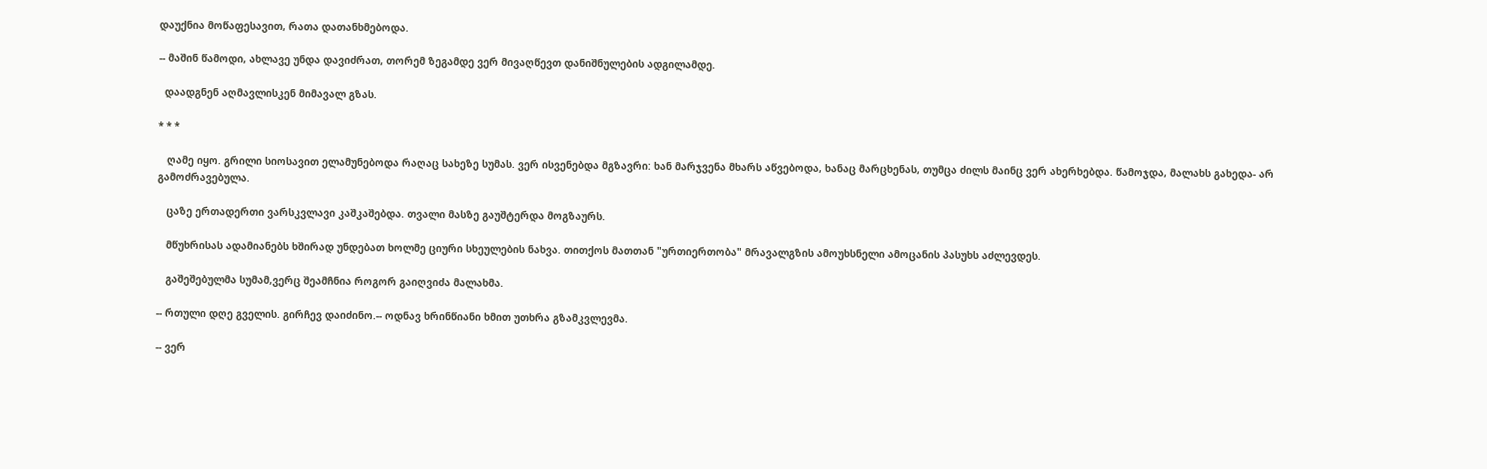დაუქნია მოწაფესავით, რათა დათანხმებოდა.

-- მაშინ წამოდი, ახლავე უნდა დავიძრათ, თორემ ზეგამდე ვერ მივაღწევთ დანიშნულების ადგილამდე.

  დაადგნენ აღმავლისკენ მიმავალ გზას.

* * *

   ღამე იყო. გრილი სიოსავით ელამუნებოდა რაღაც სახეზე სუმას. ვერ ისვენებდა მგზავრი: ხან მარჯვენა მხარს აწვებოდა, ხანაც მარცხენას, თუმცა ძილს მაინც ვერ ახერხებდა. წამოჯდა, მალახს გახედა- არ გამოძრავებულა.

   ცაზე ერთადერთი ვარსკვლავი კაშკაშებდა. თვალი მასზე გაუშტერდა მოგზაურს.

   მწუხრისას ადამიანებს ხშირად უნდებათ ხოლმე ციური სხეულების ნახვა. თითქოს მათთან "ურთიერთობა" მრავალგზის ამოუხსნელი ამოცანის პასუხს აძლევდეს.

   გაშეშებულმა სუმამ,ვერც შეამჩნია როგორ გაიღვიძა მალახმა.

-- რთული დღე გველის. გირჩევ დაიძინო.-- ოდნავ ხრინწიანი ხმით უთხრა გზამკვლევმა.

-- ვერ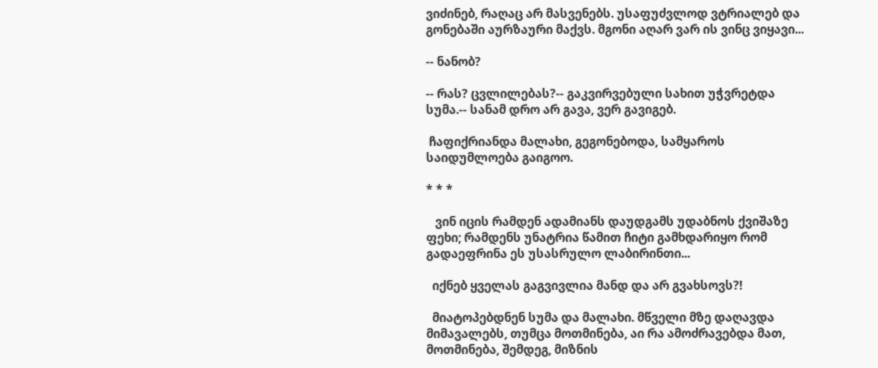ვიძინებ, რაღაც არ მასვენებს. უსაფუძვლოდ ვტრიალებ და გონებაში აურზაური მაქვს. მგონი აღარ ვარ ის ვინც ვიყავი...

-- ნანობ?

-- რას? ცვლილებას?-- გაკვირვებული სახით უჭვრეტდა სუმა.-- სანამ დრო არ გავა, ვერ გავიგებ.

 ჩაფიქრიანდა მალახი, გეგონებოდა, სამყაროს საიდუმლოება გაიგოო.

* * *

   ვინ იცის რამდენ ადამიანს დაუდგამს უდაბნოს ქვიშაზე ფეხი; რამდენს უნატრია წამით ჩიტი გამხდარიყო რომ გადაეფრინა ეს უსასრულო ლაბირინთი...

  იქნებ ყველას გაგვივლია მანდ და არ გვახსოვს?!

  მიატოპებდნენ სუმა და მალახი. მწველი მზე დაღავდა მიმავალებს, თუმცა მოთმინება, აი რა ამოძრავებდა მათ, მოთმინება, შემდეგ, მიზნის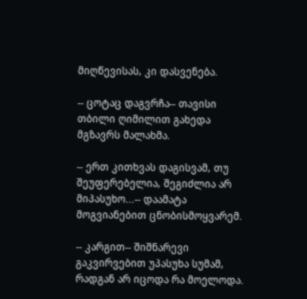მიღწევისას, კი დასვენება.

-- ცოტაც დაგვრჩა-- თავისი თბილი ღიმილით გახედა მგზავრს მალახმა.

-- ერთ კითხვას დაგისვამ, თუ შეუფერებელია, შეგიძლია არ მიპასუხო...-- დაამატა მოგვიანებით ცნობისმოყვარემ.

-- კარგით-- შიშნარევი გაკვირვებით უპასუხა სუმამ, რადგან არ იცოდა რა მოელოდა.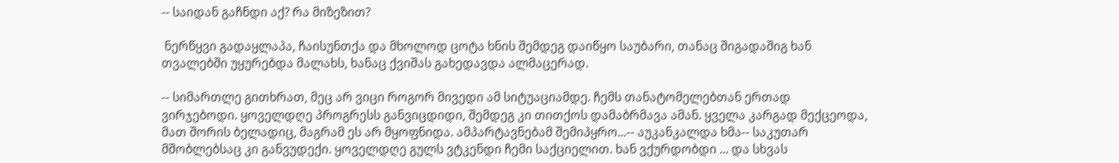-- საიდან გაჩნდი აქ? რა მიზეზით?

 ნერწყვი გადაყლაპა, ჩაისუნთქა და მხოლოდ ცოტა ხნის შემდეგ დაიწყო საუბარი, თანაც შიგადაშიგ ხან თვალებში უყურებდა მალახს, ხანაც ქვიშას გახედავდა ალმაცერად.

-- სიმართლე გითხრათ, მეც არ ვიცი როგორ მივედი ამ სიტუაციამდე. ჩემს თანატომელებთან ერთად ვირჯებოდი. ყოველდღე პროგრესს განვიცდიდი, შემდეგ კი თითქოს დამაბრმავა ამან. ყველა კარგად მექცეოდა, მათ შორის ბელადიც, მაგრამ ეს არ მყოფნიდა. ამპარტავნებამ შემიპყრო...-- აუკანკალდა ხმა-- საკუთარ მშობლებსაც კი განვუდექი. ყოველდღე გულს ვტკენდი ჩემი საქციელით. ხან ვქურდობდი ... და სხვას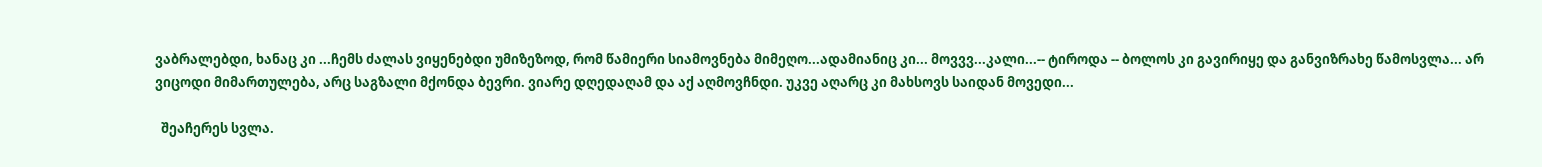ვაბრალებდი, ხანაც კი ...ჩემს ძალას ვიყენებდი უმიზეზოდ, რომ წამიერი სიამოვნება მიმეღო...ადამიანიც კი... მოვვვ...კალი...-- ტიროდა -- ბოლოს კი გავირიყე და განვიზრახე წამოსვლა... არ ვიცოდი მიმართულება, არც საგზალი მქონდა ბევრი. ვიარე დღედაღამ და აქ აღმოვჩნდი. უკვე აღარც კი მახსოვს საიდან მოვედი...

  შეაჩერეს სვლა.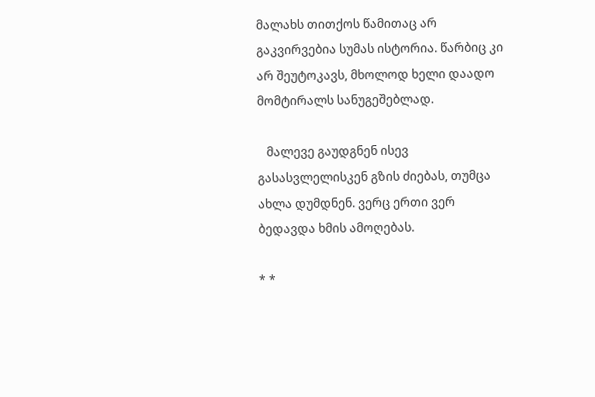მალახს თითქოს წამითაც არ გაკვირვებია სუმას ისტორია. წარბიც კი არ შეუტოკავს, მხოლოდ ხელი დაადო მომტირალს სანუგეშებლად.

   მალევე გაუდგნენ ისევ გასასვლელისკენ გზის ძიებას, თუმცა ახლა დუმდნენ. ვერც ერთი ვერ ბედავდა ხმის ამოღებას.

* *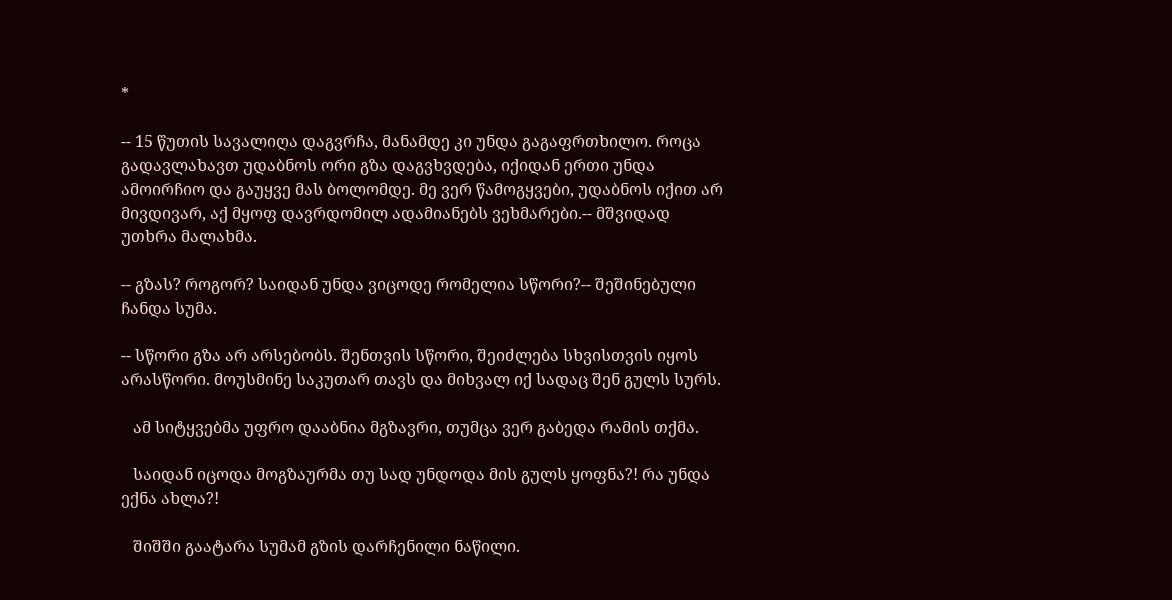*

-- 15 წუთის სავალიღა დაგვრჩა, მანამდე კი უნდა გაგაფრთხილო. როცა გადავლახავთ უდაბნოს ორი გზა დაგვხვდება, იქიდან ერთი უნდა ამოირჩიო და გაუყვე მას ბოლომდე. მე ვერ წამოგყვები, უდაბნოს იქით არ მივდივარ, აქ მყოფ დავრდომილ ადამიანებს ვეხმარები.-- მშვიდად უთხრა მალახმა.

-- გზას? როგორ? საიდან უნდა ვიცოდე რომელია სწორი?-- შეშინებული ჩანდა სუმა.

-- სწორი გზა არ არსებობს. შენთვის სწორი, შეიძლება სხვისთვის იყოს არასწორი. მოუსმინე საკუთარ თავს და მიხვალ იქ სადაც შენ გულს სურს.

   ამ სიტყვებმა უფრო დააბნია მგზავრი, თუმცა ვერ გაბედა რამის თქმა.

   საიდან იცოდა მოგზაურმა თუ სად უნდოდა მის გულს ყოფნა?! რა უნდა ექნა ახლა?!

   შიშში გაატარა სუმამ გზის დარჩენილი ნაწილი.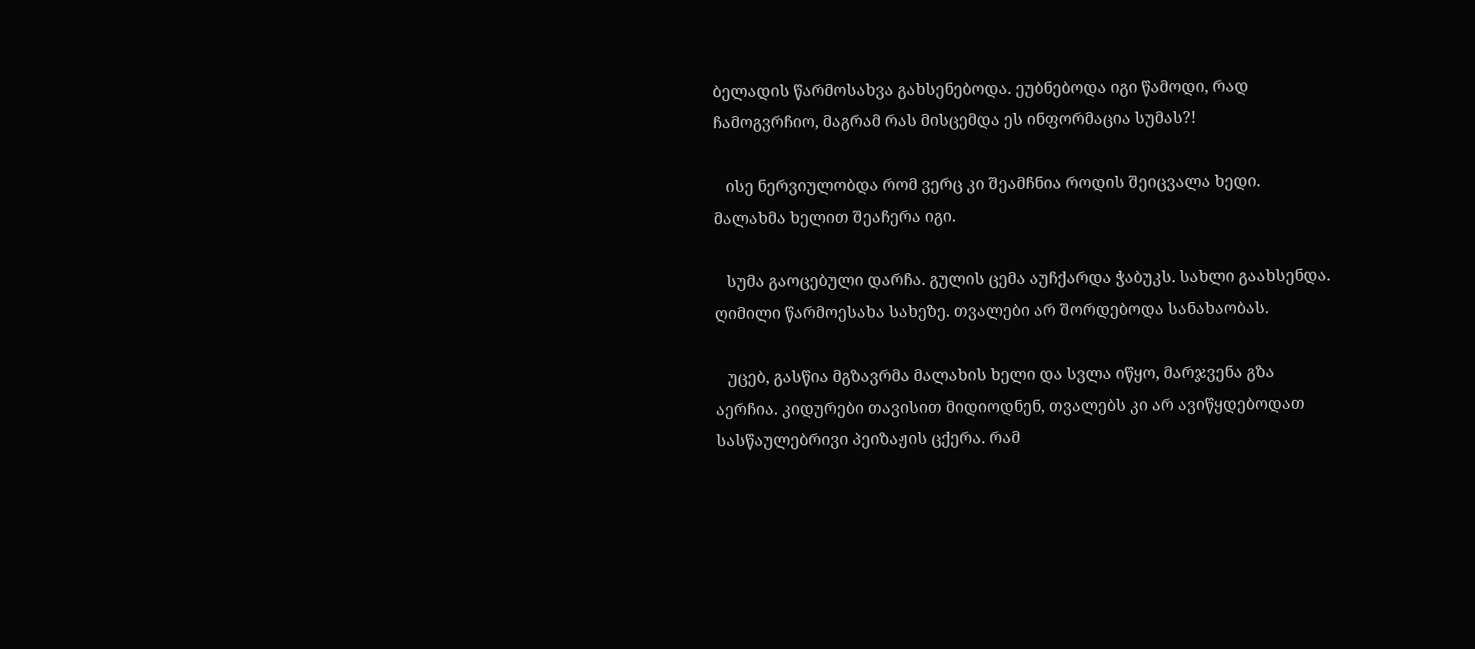ბელადის წარმოსახვა გახსენებოდა. ეუბნებოდა იგი წამოდი, რად ჩამოგვრჩიო, მაგრამ რას მისცემდა ეს ინფორმაცია სუმას?!

   ისე ნერვიულობდა რომ ვერც კი შეამჩნია როდის შეიცვალა ხედი. მალახმა ხელით შეაჩერა იგი.

   სუმა გაოცებული დარჩა. გულის ცემა აუჩქარდა ჭაბუკს. სახლი გაახსენდა. ღიმილი წარმოესახა სახეზე. თვალები არ შორდებოდა სანახაობას.

   უცებ, გასწია მგზავრმა მალახის ხელი და სვლა იწყო, მარჯვენა გზა აერჩია. კიდურები თავისით მიდიოდნენ, თვალებს კი არ ავიწყდებოდათ სასწაულებრივი პეიზაჟის ცქერა. რამ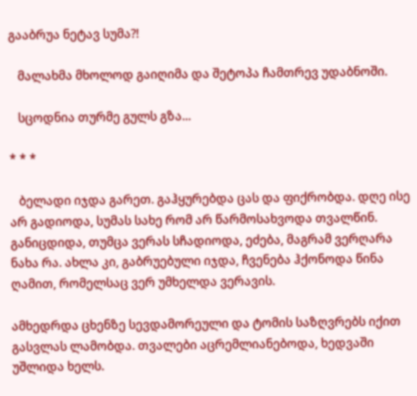გააბრუა ნეტავ სუმა?!

   მალახმა მხოლოდ გაიღიმა და შეტოპა ჩამთრევ უდაბნოში.

   სცოდნია თურმე გულს გზა...

* * *

   ბელადი იჯდა გარეთ. გაჰყურებდა ცას და ფიქრობდა. დღე ისე არ გადიოდა, სუმას სახე რომ არ წარმოსახვოდა თვალწინ. განიცდიდა, თუმცა ვერას სჩადიოდა, ეძება, მაგრამ ვერღარა ნახა რა. ახლა კი, გაბრუებული იჯდა, ჩვენება ჰქონოდა წინა ღამით, რომელსაც ვერ უმხელდა ვერავის.

ამხედრდა ცხენზე სევდამორეული და ტომის საზღვრებს იქით გასვლას ლამობდა. თვალები აცრემლიანებოდა, ხედვაში უშლიდა ხელს.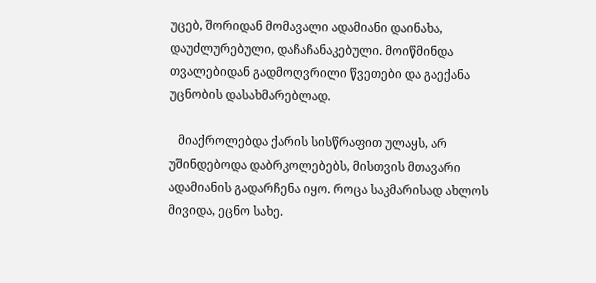უცებ, შორიდან მომავალი ადამიანი დაინახა, დაუძლურებული, დაჩაჩანაკებული. მოიწმინდა თვალებიდან გადმოღვრილი წვეთები და გაექანა უცნობის დასახმარებლად.

   მიაქროლებდა ქარის სისწრაფით ულაყს, არ უშინდებოდა დაბრკოლებებს, მისთვის მთავარი ადამიანის გადარჩენა იყო. როცა საკმარისად ახლოს მივიდა, ეცნო სახე.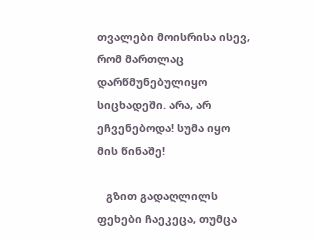თვალები მოისრისა ისევ, რომ მართლაც დარწმუნებულიყო სიცხადეში. არა, არ ეჩვენებოდა! სუმა იყო მის წინაშე!

   გზით გადაღლილს ფეხები ჩაეკეცა, თუმცა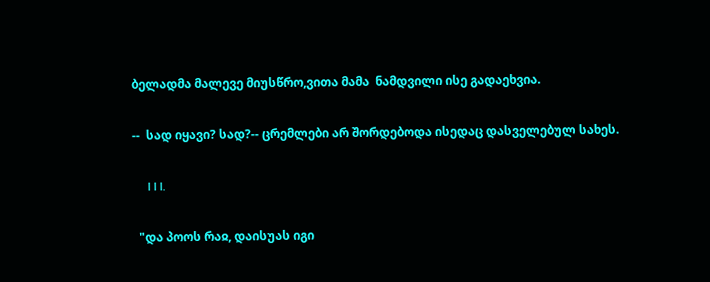ბელადმა მალევე მიუსწრო,ვითა მამა  ნამდვილი ისე გადაეხვია.

--  სად იყავი? სად?-- ცრემლები არ შორდებოდა ისედაც დასველებულ სახეს.

     I I I.

  "და პოოს რაჲ, დაისუას იგი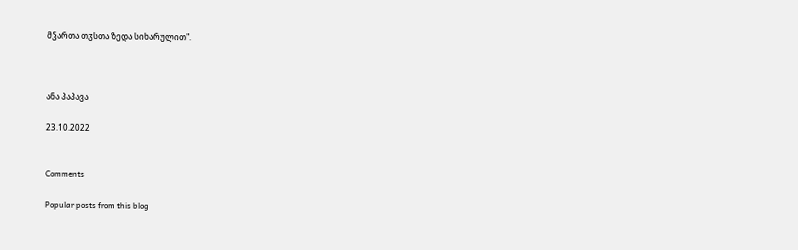მჴართა თჳსთა ზედა სიხარულით".



ანა პაპავა

23.10.2022


Comments

Popular posts from this blog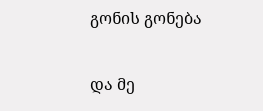გონის გონება

და მე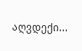აღვდექი...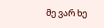მე ვარ ხე